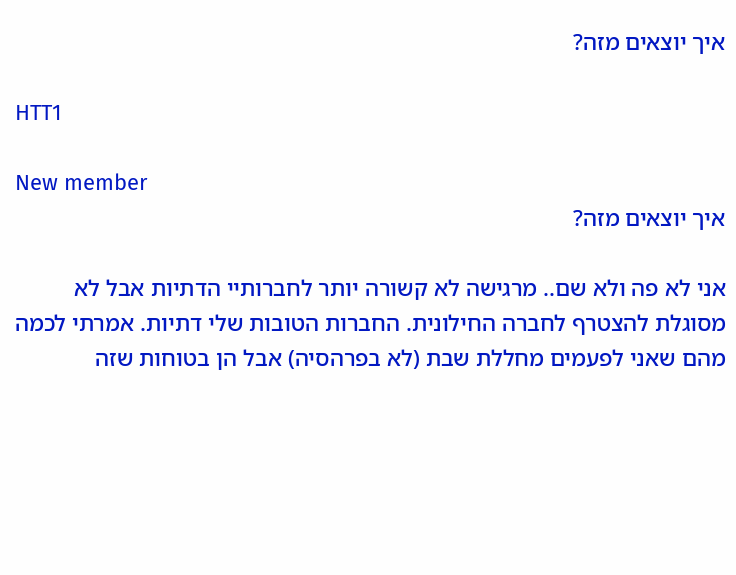איך יוצאים מזה?

HTT1

New member
איך יוצאים מזה?

אני לא פה ולא שם.. מרגישה לא קשורה יותר לחברותיי הדתיות אבל לא מסוגלת להצטרף לחברה החילונית. החברות הטובות שלי דתיות. אמרתי לכמה מהם שאני לפעמים מחללת שבת (לא בפרהסיה) אבל הן בטוחות שזה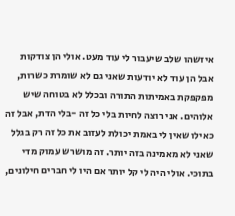איזשהו שלב שיעבור לי עוד מעט. אולי הן צודקות אבל הן עוד לא יודעות שאני גם לא שומרת כשרות, מפקפקת באמיתות התורה ובכלל לא בטוחה שיש אלוהים. אני רוצה לחיות בלי כל זה -בלי הדת, אבל זה כאילו שאין לי באמת יכולת לעזוב את כל זה רק בגלל שאני לא מאמינה בזה יותר. זה מושרש עמוק מדי בתוכי. אולי היה לי קל יותר אם היו לי חברים חילונים,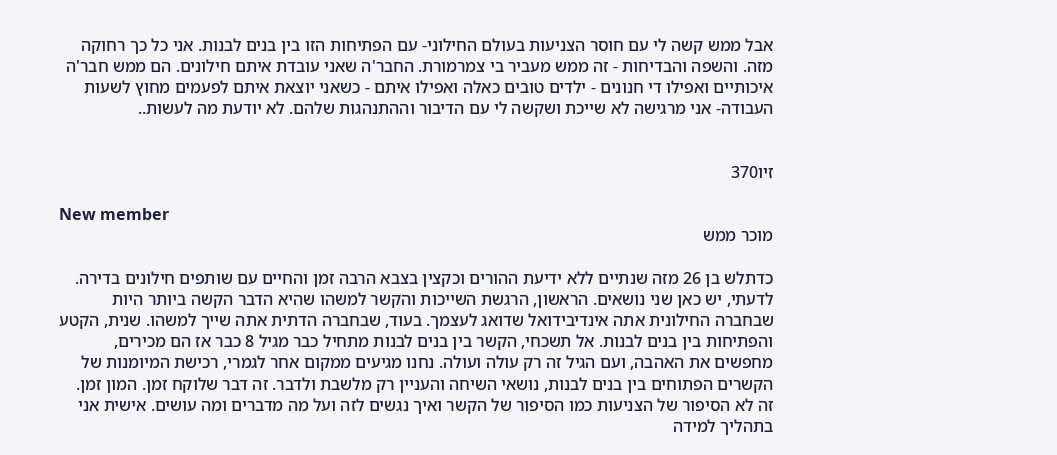אבל ממש קשה לי עם חוסר הצניעות בעולם החילוני- עם הפתיחות הזו בין בנים לבנות. אני כל כך רחוקה מזה. והשפה והבדיחות - זה ממש מעביר בי צמרמורת. החבר'ה שאני עובדת איתם חילונים. הם ממש חבר'ה איכותיים ואפילו די חנונים - ילדים טובים כאלה ואפילו איתם - כשאני יוצאת איתם לפעמים מחוץ לשעות העבודה- אני מרגישה לא שייכת ושקשה לי עם הדיבור וההתנהגות שלהם. לא יודעת מה לעשות..


זיו370

New member
מוכר ממש

כדתלש בן 26 מזה שנתיים ללא ידיעת ההורים וכקצין בצבא הרבה זמן והחיים עם שותפים חילונים בדירה. לדעתי, יש כאן שני נושאים. הראשון, הרגשת השייכות והקשר למשהו שהיא הדבר הקשה ביותר היות שבחברה החילונית אתה אינדיבידואל שדואג לעצמך. בעוד, שבחברה הדתית אתה שייך למשהו. שנית, הקטע והפתיחות בין בנים לבנות. אל תשכחי, הקשר בין בנים לבנות מתחיל כבר מגיל 8 כבר אז הם מכירים, מחפשים את האהבה, ועם הגיל זה רק עולה ועולה. נחנו מגיעים ממקום אחר לגמרי, רכישת המיומנות של הקשרים הפתוחים בין בנים לבנות, נושאי השיחה והעניין רק מלשבת ולדבר. זה דבר שלוקח זמן. המון זמן. זה לא הסיפור של הצניעות כמו הסיפור של הקשר ואיך נגשים לזה ועל מה מדברים ומה עושים. אישית אני בתהליך למידה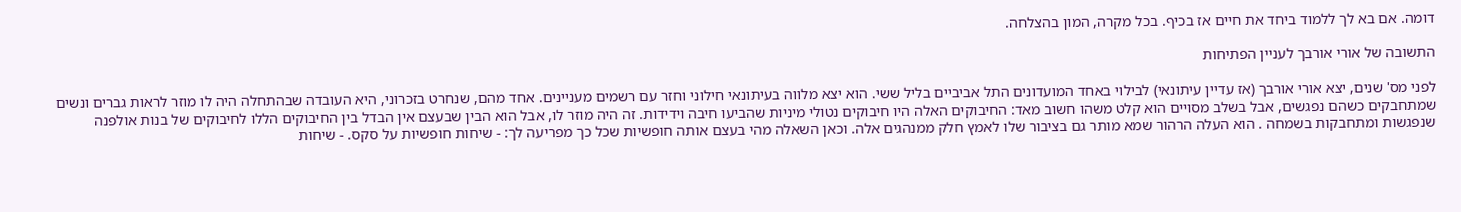דומה. אם בא לך ללמוד ביחד את חיים אז בכיף. בכל מקרה, המון בהצלחה.

התשובה של אורי אורבך לעניין הפתיחות

לפני מס' שנים, יצא אורי אורבך (אז עדיין עיתונאי) לבילוי באחד המועדונים התל אביביים בליל ששי. הוא יצא מלווה בעיתונאי חילוני וחזר עם רשמים מעניינים. אחד מהם, שנחרט בזכרוני, היא העובדה שבהתחלה היה לו מוזר לראות גברים ונשים שמתחבקים כשהם נפגשים, אבל בשלב מסויים הוא קלט משהו חשוב מאד: החיבוקים האלה היו חיבוקים נטולי מיניות שהביעו חיבה וידידות. זה היה מוזר לו, אבל הוא הבין שבעצם אין הבדל בין החיבוקים הללו לחיבוקים של בנות אולפנה שנפגשות ומתחבקות בשמחה . הוא העלה הרהור שמא מותר גם בציבור שלו לאמץ חלק ממנהגים אלה. וכאן השאלה מהי בעצם אותה חופשיות שכל כך מפריעה לך: - שיחות חופשיות על סקס. - שיחות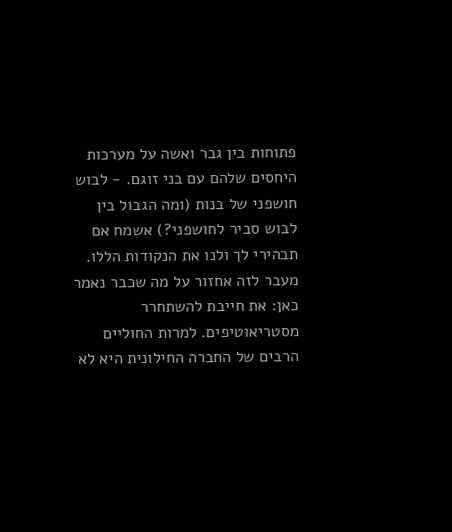פתוחות בין גבר ואשה על מערכות היחסים שלהם עם בני זוגם. - לבוש חושפני של בנות (ומה הגבול בין לבוש סביר לחושפני?) אשמח אם תבהירי לך ולנו את הנקודות הללו. מעבר לזה אחזור על מה שכבר נאמר כאן: את חייבת להשתחרר מסטריאוטיפים. למרות החוליים הרבים של החברה החילונית היא לא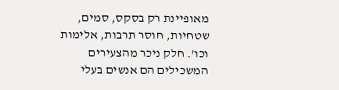מאופיינת רק בסקס, סמים, שטחיות, חוסר תרבות, אלימות וכו'. חלק ניכר מהצעירים המשכילים הם אנשים בעלי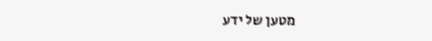מטען של ידע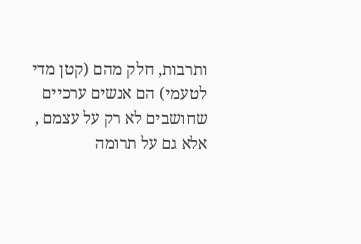ותרבות, חלק מהם (קטן מדי לטעמי) הם אנשים ערכיים שחושבים לא רק על עצמם , אלא גם על תרומה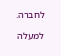לחברה.

למעלה